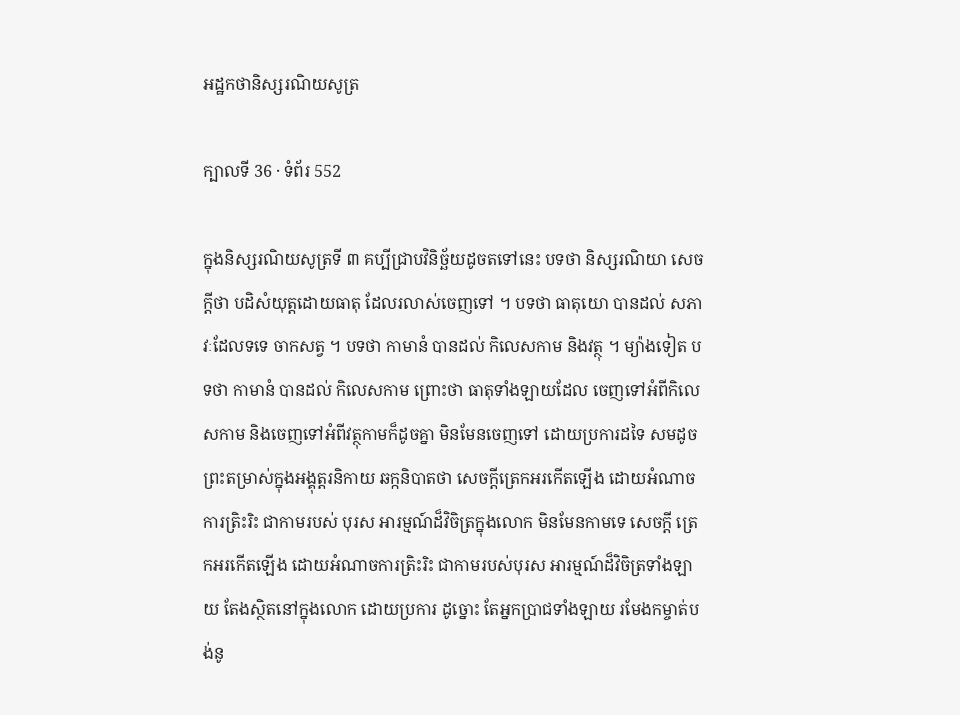អដ្ឋកថានិស្សរណិយសូត្រ

ក្បាលទី 36 · ទំព័រ 552

ក្នុងនិស្សរណិយសូត្រទី ៣ គប្បីជ្រាបវិនិច្ឆ័យដូចតទៅនេះ បទថា និស្សរណិយា សេចក្តីថា បដិសំយុត្តដោយធាតុ ដែលរលាស់ចេញទៅ ។ បទថា ធាតុយោ បានដល់ សភាវៈដែលទទេ ចាកសត្វ ។ បទថា កាមានំ បានដល់ កិលេសកាម និងវត្ថុ ។ ម្យ៉ាងទៀត បទថា កាមានំ បានដល់ កិលេសកាម ព្រោះថា ធាតុទាំងឡាយដែល ចេញទៅអំពីកិលេសកាម និងចេញទៅអំពីវត្ថុកាមក៏ដូចគ្នា មិនមែនចេញទៅ ដោយប្រការដទៃ សមដូចព្រះតម្រាស់ក្នុងអង្គុត្តរនិកាយ ឆក្កនិបាតថា សេចក្តីត្រេកអរកើតឡើង ដោយអំណាចការត្រិះរិះ ជាកាមរបស់ បុរស អារម្មណ៍ដ៏វិចិត្រក្នុងលោក មិនមែនកាមទេ សេចក្តី ត្រេកអរកើតឡើង ដោយអំណាចការត្រិះរិះ ជាកាមរបស់បុរស អារម្មណ៍ដ៏វិចិត្រទាំងឡាយ តែងស្ថិតនៅក្នុងលោក ដោយប្រការ ដូច្នោះ តែអ្នកប្រាជទាំងឡាយ រមែងកម្ចាត់បង់នូ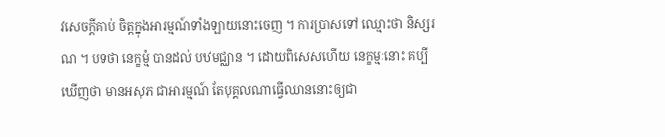វសេចក្តីគាប់ ចិត្តក្នុងអារម្មណ៍ទាំងឡាយនោះចេញ ។ ការប្រាសទៅ ឈ្មោះថា និស្សរណ ។ បទថា នេក្ខម្មំ បានដល់ បឋមជ្ឈាន ។ ដោយពិសេសហើយ នេក្ខម្មៈនោះ គប្បីឃើញថា មានអសុភ ជាអារម្មណ៍ តែបុគ្គលណាធ្វើឈាននោះឲ្យជា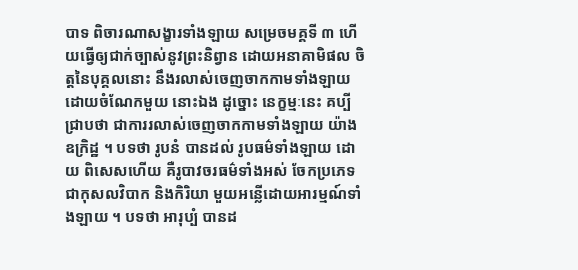បាទ ពិចារណាសង្ខារទាំងឡាយ សម្រេចមគ្គទី ៣ ហើយធ្វើឲ្យជាក់ច្បាស់នូវព្រះនិព្វាន ដោយអនាគាមិផល ចិត្តនៃបុគ្គលនោះ នឹងរលាស់ចេញចាកកាមទាំងឡាយ ដោយចំណែកមួយ នោះឯង ដូច្នោះ នេក្ខម្មៈនេះ គប្បីជ្រាបថា ជាការរលាស់ចេញចាកកាមទាំងឡាយ យ៉ាងឧក្រិដ្ឋ ។ បទថា រូបនំ បានដល់ រូបធម៌ទាំងឡាយ ដោយ ពិសេសហើយ គឺរូបាវចរធម៌ទាំងអស់ ចែកប្រភេទជាកុសលវិបាក និងកិរិយា មួយអន្លើដោយអារម្មណ៍ទាំងឡាយ ។ បទថា អារុប្បំ បានដ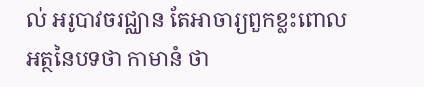ល់ អរូបាវចរជ្ឈាន តែអាចារ្យពួកខ្លះពោលអត្ថនៃបទថា កាមានំ ថា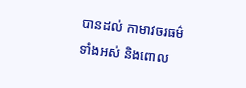បានដល់ កាមាវចរធម៌ ទាំងអស់ និងពោល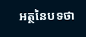អត្ថនៃបទថា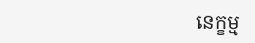នេក្ខម្ម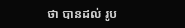ថា បានដល់ រូប